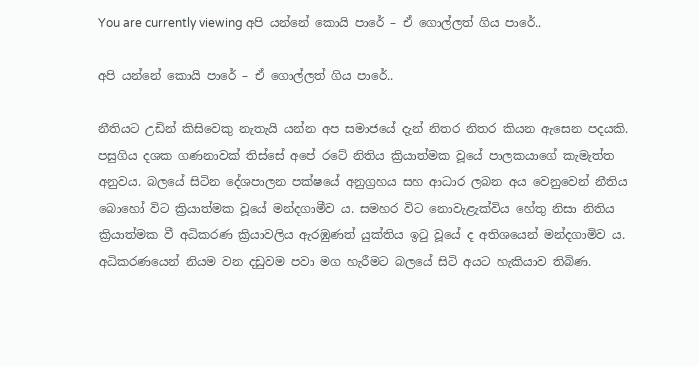You are currently viewing අපි යන්නේ කොයි පාරේ – ඒ ගොල්ලත් ගිය පාරේ..

අපි යන්නේ කොයි පාරේ – ඒ ගොල්ලත් ගිය පාරේ..

නීතියට උඩින් කිසිවෙකු නැතැයි යන්න අප සමාජයේ දැන් නිතර නිතර කියන ඇසෙන පදයකි. පසුගිය දශක ගණනාවක් තිස්සේ අපේ රටේ නිතිය ක්‍රියාත්මක වූයේ පාලකයාගේ කැමැත්ත අනුවය. බලයේ සිටින දේශපාලන පක්ෂයේ අනුග්‍රහය සහ ආධාර ලබන අය වෙනුවෙන් නීතිය බොහෝ විට ක්‍රියාත්මක වූයේ මන්දගාමීව ය. සමහර විට නොවැළැක්විය හේතු නිසා නිතිය ක්‍රියාත්මක වී අධිකරණ ක්‍රියාවලිය ඇරඹුණත් යුක්තිය ඉටු වූයේ ද අතිශයෙන් මන්දගාමිව ය. අධිකරණයෙන් නියම වන දඩුවම පවා මග හැරීමට බලයේ සිටි අයට හැකියාව තිබිණ.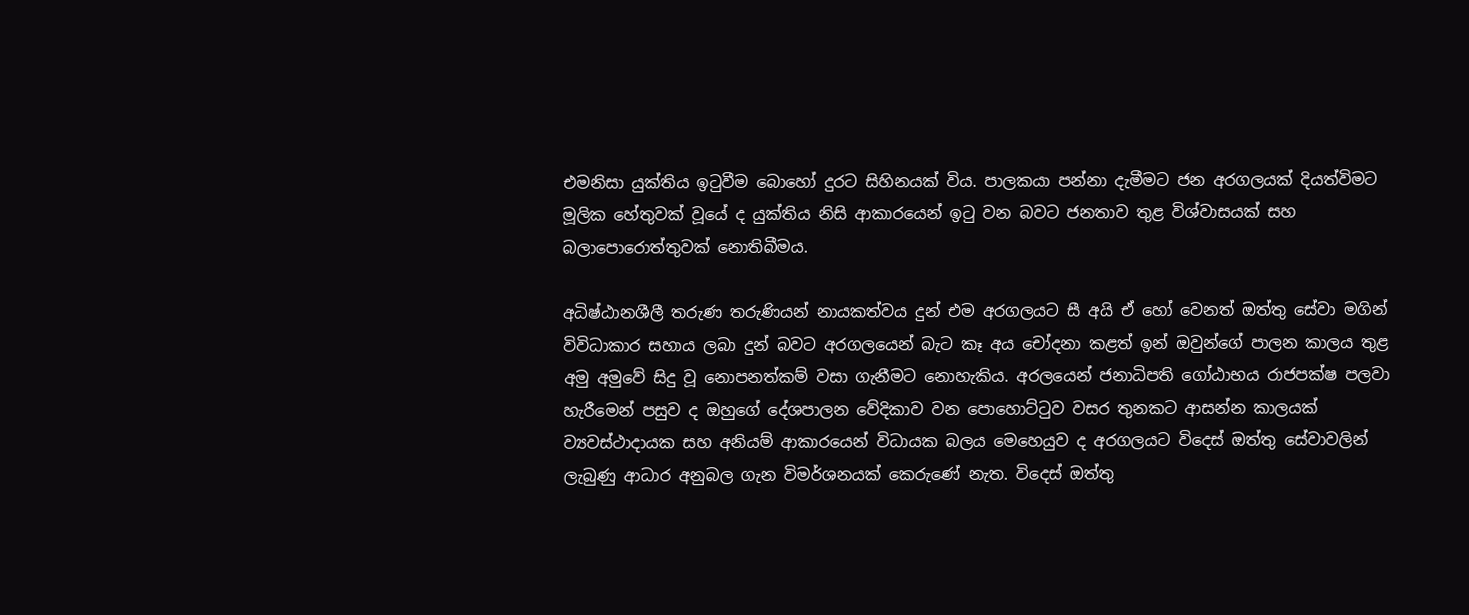එමනිසා යුක්තිය ඉටුවීම බොහෝ දුරට සිහිනයක් විය. පාලකයා පන්නා දැමීමට ජන අරගලයක් දියත්විමට මූලික හේතුවක් වූයේ ද යුක්තිය නිසි ආකාරයෙන් ඉටු වන බවට ජනතාව තුළ විශ්වාසයක් සහ බලාපොරොත්තුවක් නොතිබීමය.

අධිෂ්ඨානශීලී තරුණ තරුණියන් නායකත්වය දුන් එම අරගලයට සී අයි ඒ හෝ වෙනත් ඔත්තු සේවා මගින් විවිධාකාර සහාය ලබා දුන් බවට අරගලයෙන් බැට කෑ අය චෝදනා කළත් ඉන් ඔවුන්ගේ පාලන කාලය තුළ අමු අමුවේ සිදු වූ නොපනත්කම් වසා ගැනීමට නොහැකිය. අරලයෙන් ජනාධිපති ගෝඨාභය රාජපක්ෂ පලවා හැරීමෙන් පසුව ද ඔහුගේ දේශපාලන වේදිකාව වන පොහොට්ටුව වසර තුනකට ආසන්න කාලයක් ව්‍යවස්ථාදායක සහ අනියම් ආකාරයෙන් විධායක බලය මෙහෙයුව ද අරගලයට විදෙස් ඔත්තු සේවාවලින් ලැබුණු ආධාර අනුබල ගැන විමර්ශනයක් කෙරුණේ නැත. විදෙස් ඔත්තු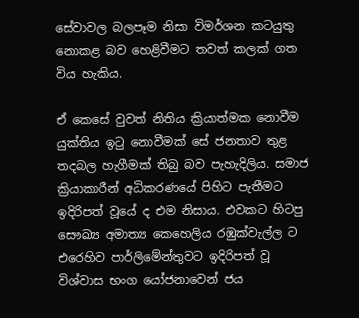සේවාවල බලපෑම නිසා විමර්ශන කටයුතු නොකළ බව හෙළිවීමට තවත් කලක් ගත විය හැකිය.

ඒ කෙසේ වුවත් නිතිය ක්‍රියාත්මක නොවීම යුක්තිය ඉටු නොවීමක් සේ ජනතාව තුළ තදබල හැගීමක් තිබු බව පැහැදිලිය. සමාජ ක්‍රියාකාරීන් අධිකරණයේ පිහිට පැතීමට ඉදිරිපත් වූයේ ද එම නිසාය. එවකට හිටපු සෞඛ්‍ය අමාත්‍ය කෙහෙලිය රඹුක්වැල්ල ට එරෙහිව පාර්ලිමේන්තුවට ඉදිරිපත් වූ විශ්වාස භංග යෝජනාවෙන් ජය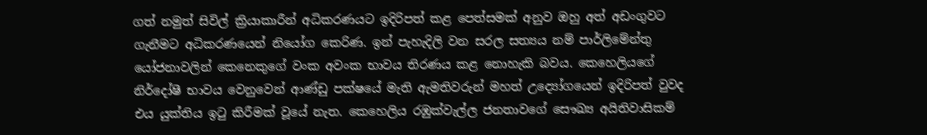ගත් නමුත් සිවිල් ක්‍රියාකාරීන් අධිකරණයට ඉදිරිපත් කළ පෙත්සමක් අනුව ඔහු අත් අඩංගුවට ගැනීමට අධිකරණයෙන් නියෝග කෙරිණ. ඉන් පැහැදිලි වන සරල සත්‍යය නම් පාර්ලිමේන්තු යෝජනාවලින් කෙනෙකුගේ වංක අවංක භාවය තිරණය කළ නොහැකි බවය. කෙහෙලියගේ නිර්දෝෂී භාවය වෙනුවෙන් ආණ්ඩු පක්ෂයේ මැති ඇමතිවරුන් මහත් උද්‍යෝගයෙන් ඉදිරිපත් වුවද එය යුක්තිය ඉටු කිරීමක් වූයේ නැත. කෙහෙලිය රඹුක්වැල්ල ජනතාවගේ සෞඛ්‍ය අයිතිවාසිකම්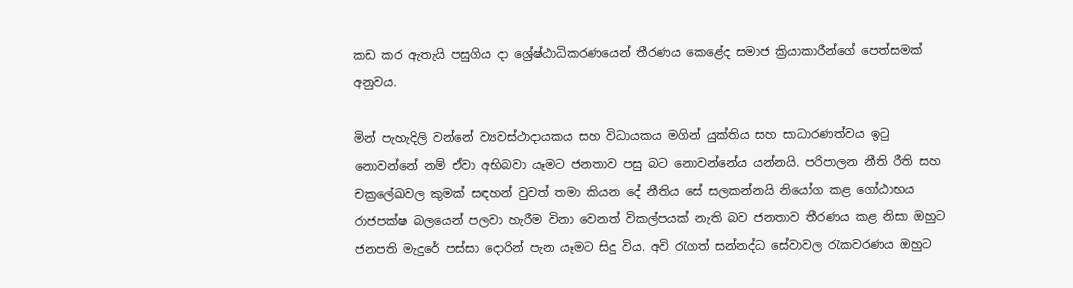කඩ කර ඇතැයි පසුගිය දා ශ්‍රේෂ්ඨාධිකරණයෙන් තීරණය කෙළේද සමාජ ක්‍රියාකාරීන්ගේ පෙත්සමක් අනුවය.

මින් පැහැදිලි වන්නේ ව්‍යවස්ථාදායකය සහ විධායකය මගින් යුක්තිය සහ සාධාරණත්වය ඉටු නොවන්නේ නම් ඒවා අභිබවා යෑමට ජනතාව පසු බට නොවන්නේය යන්නයි. පරිපාලන නීති රීති සහ චක්‍රලේඛවල කුමක් සඳහන් වුවත් තමා කියන දේ නීතිය සේ සලකන්නයි නියෝග කළ ගෝඨාභය රාජපක්ෂ බලයෙන් පලවා හැරීම විනා වෙනත් විකල්පයක් නැති බව ජනතාව තීරණය කළ නිසා ඔහුට ජනපති මැදුරේ පස්සා දොරින් පැන යෑමට සිදු විය. අවි රැගත් සන්නද්ධ සේවාවල රැකවරණය ඔහුට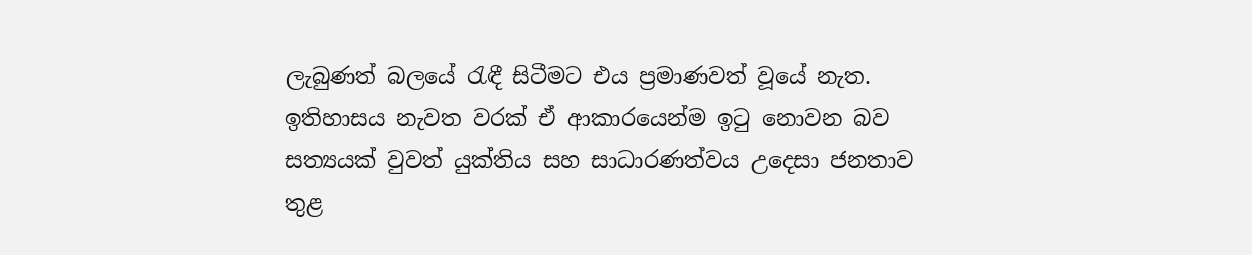ලැබුණත් බලයේ රැඳී සිටීමට එය ප්‍රමාණවත් වූයේ නැත. ඉතිහාසය නැවත වරක් ඒ ආකාරයෙන්ම ඉටු නොවන බව සත්‍යයක් වුවත් යුක්තිය සහ සාධාරණත්වය උදෙසා ජනතාව තුළ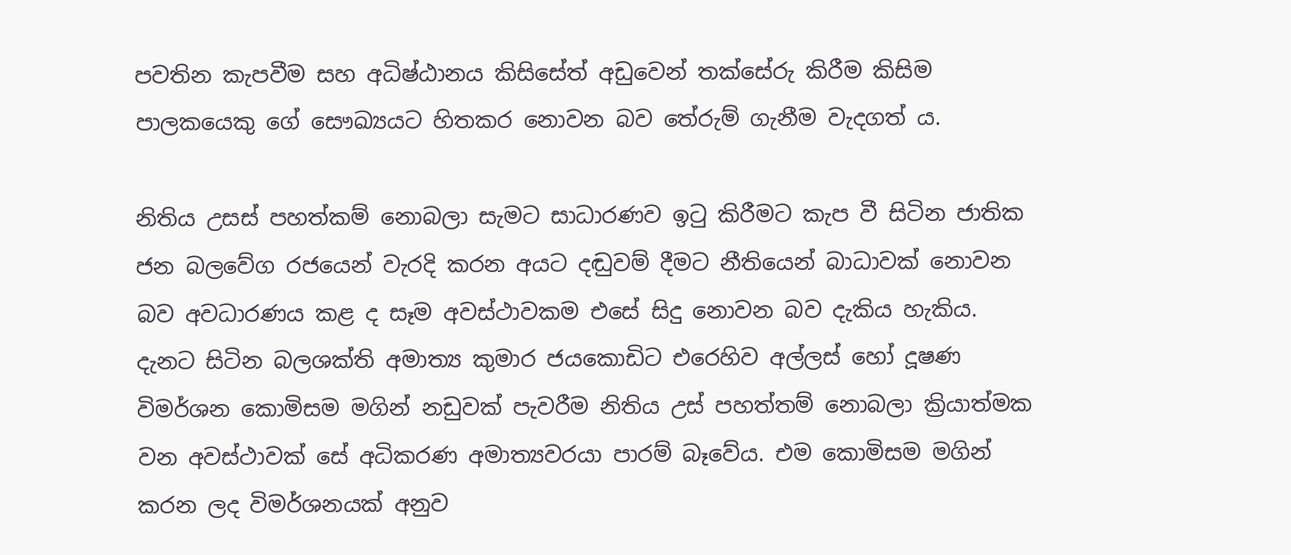පවතින කැපවීම සහ අධිෂ්ඨානය කිසිසේත් අඩුවෙන් තක්සේරු කිරීම කිසිම පාලකයෙකු ගේ සෞඛ්‍යයට හිතකර නොවන බව තේරුම් ගැනීම වැදගත් ය.

නිතිය උසස් පහත්කම් නොබලා සැමට සාධාරණව ඉටු කිරීමට කැප වී සිටින ජාතික ජන බලවේග රජයෙන් වැරදි කරන අයට දඬුවම් දීමට නීතියෙන් බාධාවක් නොවන බව අවධාරණය කළ ද සෑම අවස්ථාවකම එසේ සිදු නොවන බව දැකිය හැකිය. දැනට සිටින බලශක්ති අමාත්‍ය කුමාර ජයකොඩිට එරෙහිව අල්ලස් හෝ දූෂණ විමර්ශන කොමිසම මගින් නඩුවක් පැවරීම නිතිය උස් පහත්තම් නොබලා ක්‍රියාත්මක වන අවස්ථාවක් සේ අධිකරණ අමාත්‍යවරයා පාරම් බෑවේය. එම කොමිසම මගින් කරන ලද විමර්ශනයක් අනුව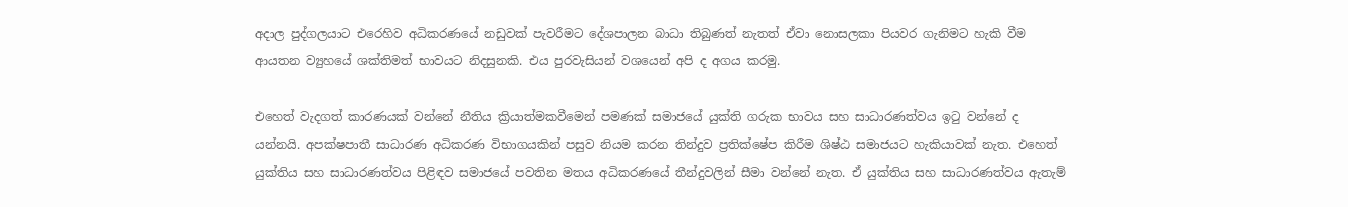අදාල පුද්ගලයාට එරෙහිව අධිකරණයේ නඩුවක් පැවරීමට දේශපාලන බාධා තිබුණත් නැතත් ඒවා නොසලකා පියවර ගැනිමට හැකි වීම ආයතන ව්‍යුහයේ ශක්තිමත් භාවයට නිදසුනකි. එය පුරවැසියන් වශයෙන් අපි ද අගය කරමු.

එහෙත් වැදගත් කාරණයක් වන්නේ නීතිය ක්‍රියාත්මකවීමෙන් පමණක් සමාජයේ යුක්ති ගරුක භාවය සහ සාධාරණත්වය ඉටු වන්නේ ද යන්නයි. අපක්ෂපාතී සාධාරණ අධිකරණ විභාගයකින් පසුව නියම කරන තින්දුව ප්‍රතික්ෂේප කිරීම ශිෂ්ඨ සමාජයට හැකියාවක් නැත. එහෙත් යුක්තිය සහ සාධාරණත්වය පිළිඳව සමාජයේ පවතින මතය අධිකරණයේ තීන්දුවලින් සීමා වන්නේ නැත. ඒ යුක්තිය සහ සාධාරණත්වය ඇතැම්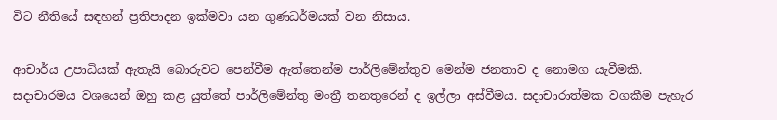විට නීතියේ සඳහන් ප්‍රතිපාදන ඉක්මවා යන ගුණධර්මයක් වන නිසාය.

ආචාර්ය උපාධියක් ඇතැයි බොරුවට පෙන්වීම ඇත්තෙන්ම පාර්ලිමේන්තුව මෙන්ම ජනතාව ද නොමග යැවීමකි. සදාචාරමය වශයෙන් ඔහු කළ යුත්තේ පාර්ලිමේන්තු මංත්‍රී තනතුරෙන් ද ඉල්ලා අස්වීමය. සදාචාරාත්මක වගකීම පැහැර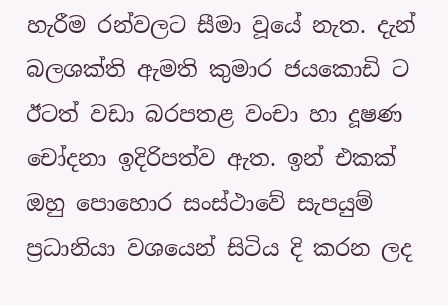හැරීම රන්වලට සීමා වූයේ නැත. දැන් බලශක්ති ඇමති කුමාර ජයකොඩි ට ඊටත් වඩා බරපතළ වංචා හා දූෂණ චෝදනා ඉදිරිපත්ව ඇත. ඉන් එකක් ඔහු පොහොර සංස්ථාවේ සැපයුම් ප්‍රධානියා වශයෙන් සිටිය දි කරන ලද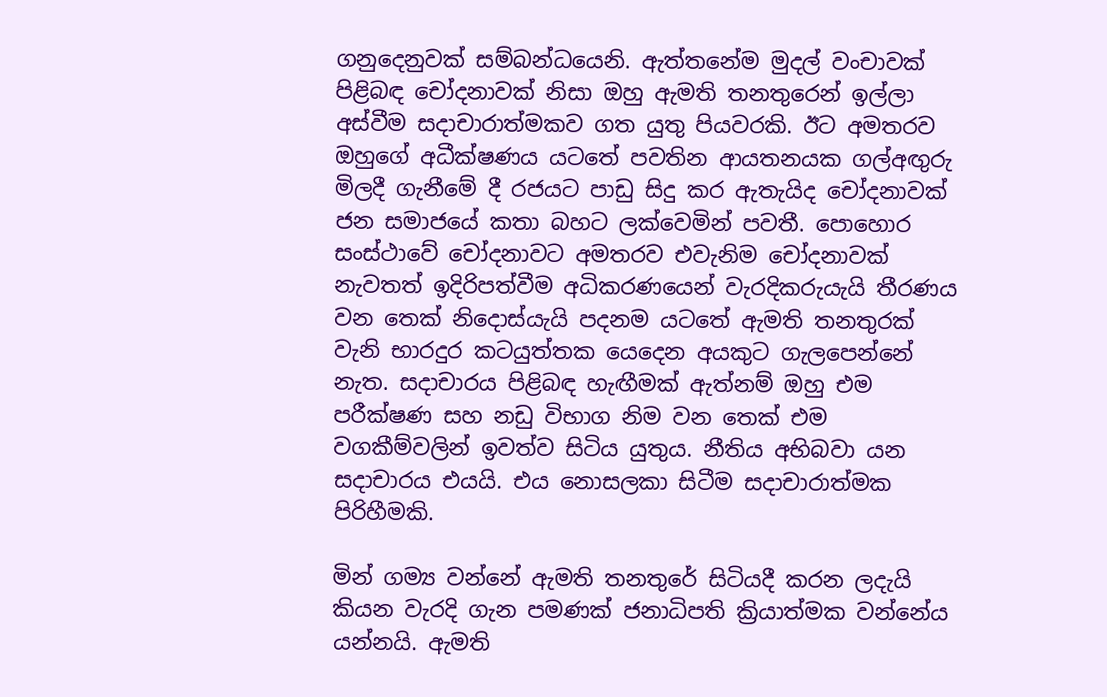ගනුදෙනුවක් සම්බන්ධයෙනි. ඇත්තනේම මුදල් වංචාවක් පිළිබඳ චෝදනාවක් නිසා ඔහු ඇමති තනතුරෙන් ඉල්ලා අස්වීම සදාචාරාත්මකව ගත යුතු පියවරකි. ඊට අමතරව ඔහුගේ අධීක්ෂණය යටතේ පවතින ආයතනයක ගල්අඟුරු මිලදී ගැනීමේ දී රජයට පාඩු සිදු කර ඇතැයිද චෝදනාවක් ජන සමාජයේ කතා බහට ලක්වෙමින් පවතී. පොහොර සංස්ථාවේ චෝදනාවට අමතරව එවැනිම චෝදනාවක් නැවතත් ඉදිරිපත්වීම අධිකරණයෙන් වැරදිකරුයැයි තීරණය වන තෙක් නිදොස්යැයි පදනම යටතේ ඇමති තනතුරක් වැනි භාරදුර කටයුත්තක යෙදෙන අයකුට ගැලපෙන්නේ නැත. සදාචාරය පිළිබඳ හැඟීමක් ඇත්නම් ඔහු එම පරීක්ෂණ සහ නඩු විභාග නිම වන තෙක් එම වගකීම්වලින් ඉවත්ව සිටිය යුතුය. නීතිය අභිබවා යන සදාචාරය එයයි. එය නොසලකා සිටීම සදාචාරාත්මක පිරිහීමකි.

මින් ගම්‍ය වන්නේ ඇමති තනතුරේ සිටියදී කරන ලදැයි කියන වැරදි ගැන පමණක් ජනාධිපති ක්‍රියාත්මක වන්නේය යන්නයි. ඇමති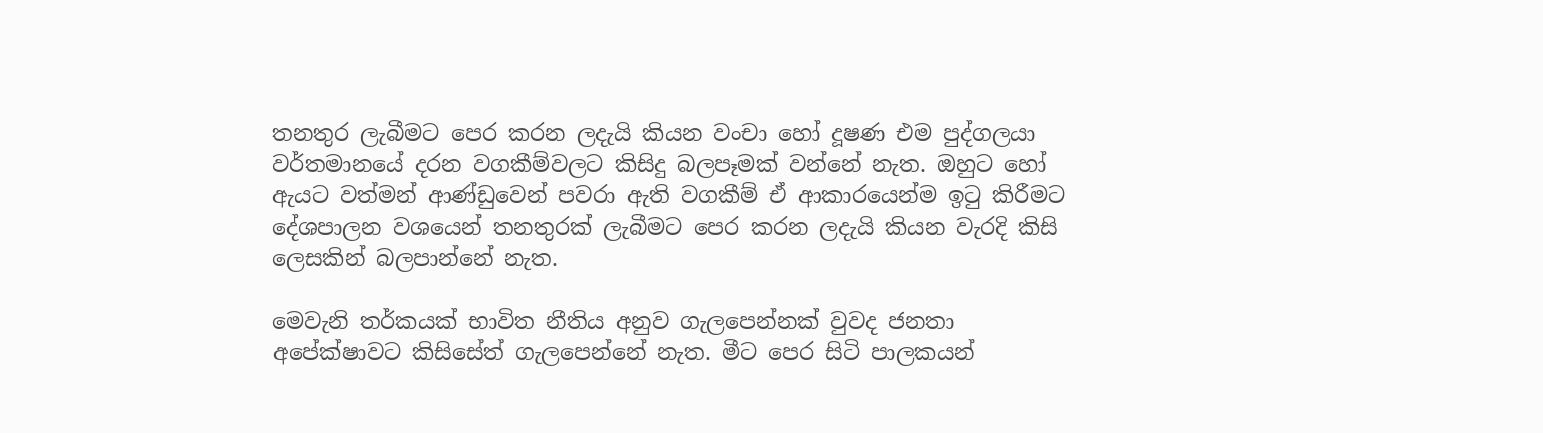තනතුර ලැබීමට පෙර කරන ලදැයි කියන වංචා හෝ දූෂණ එම පුද්ගලයා වර්තමානයේ දරන වගකීම්වලට කිසිදු බලපෑමක් වන්නේ නැත. ඔහුට හෝ ඇයට වත්මන් ආණ්ඩුවෙන් පවරා ඇති වගකීම් ඒ ආකාරයෙන්ම ඉටු කිරීමට දේශපාලන වශයෙන් තනතුරක් ලැබීමට පෙර කරන ලදැයි කියන වැරදි කිසි ලෙසකින් බලපාන්නේ නැත.

මෙවැනි තර්කයක් භාවිත නීතිය අනුව ගැලපෙන්නක් වුවද ජනතා අපේක්ෂාවට කිසිසේත් ගැලපෙන්නේ නැත. මීට පෙර සිටි පාලකයන්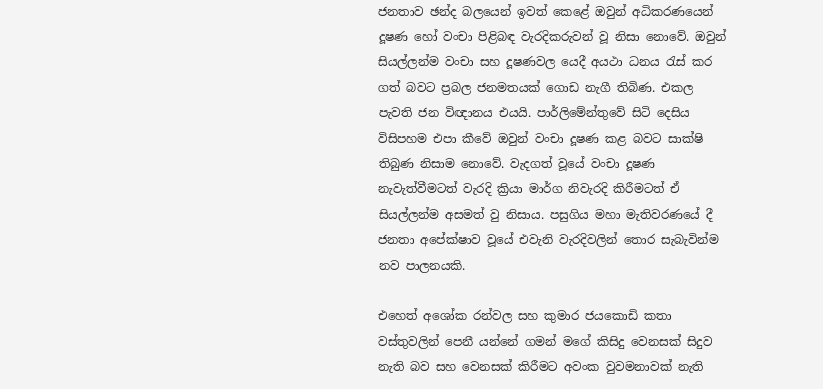ජනතාව ඡන්ද බලයෙන් ඉවත් කෙළේ ඔවුන් අධිකරණයෙන් දූෂණ හෝ වංචා පිළිබඳ වැරදිකරුවන් වූ නිසා නොවේ. ඔවුන් සියල්ලන්ම වංචා සහ දූෂණවල යෙදී අයථා ධනය රැස් කර ගත් බවට ප්‍රබල ජනමතයක් ගොඩ නැගී තිබිණ. එකල පැවති ජන විඥානය එයයි. පාර්ලිමේන්තුවේ සිටි දෙසිය විසිපහම එපා කීවේ ඔවුන් වංචා දූෂණ කළ බවට සාක්ෂි තිබුණ නිසාම නොවේ. වැදගත් වූයේ වංචා දූෂණ නැවැත්වීමටත් වැරදි ක්‍රියා මාර්ග නිවැරදි කිරීමටත් ඒ සියල්ලන්ම අසමත් වු නිසාය. පසුගිය මහා මැතිවරණයේ දී ජනතා අපේක්ෂාව වූයේ එවැනි වැරදිවලින් තොර සැබැවින්ම නව පාලනයකි.

එහෙත් අශෝක රන්වල සහ කුමාර ජයකොඩි කතා වස්තුවලින් පෙනී යන්නේ ගමන් මගේ කිසිදු වෙනසක් සිදුව නැති බව සහ වෙනසක් කිරීමට අවංක වුවමනාවක් නැති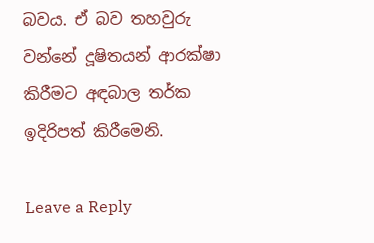බවය. ඒ බව තහවුරු වන්නේ දූෂිතයන් ආරක්ෂා කිරීමට අඳබාල තර්ක ඉදිරිපත් කිරීමෙනි.

Leave a Reply